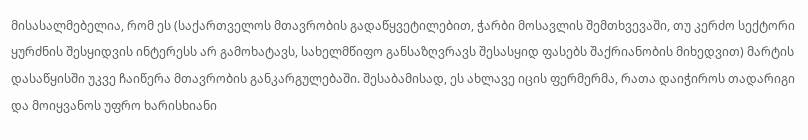მისასალმებელია, რომ ეს (საქართველოს მთავრობის გადაწყვეტილებით, ჭარბი მოსავლის შემთხვევაში, თუ კერძო სექტორი ყურძნის შესყიდვის ინტერესს არ გამოხატავს, სახელმწიფო განსაზღვრავს შესასყიდ ფასებს შაქრიანობის მიხედვით) მარტის დასაწყისში უკვე ჩაიწერა მთავრობის განკარგულებაში. შესაბამისად, ეს ახლავე იცის ფერმერმა, რათა დაიჭიროს თადარიგი და მოიყვანოს უფრო ხარისხიანი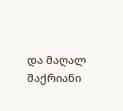და მაღალ შაქრიანი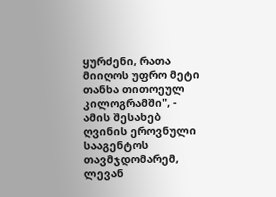ყურძენი, რათა მიიღოს უფრო მეტი თანხა თითოეულ კილოგრამში", - ამის შესახებ ღვინის ეროვნული სააგენტოს თავმჯდომარემ, ლევან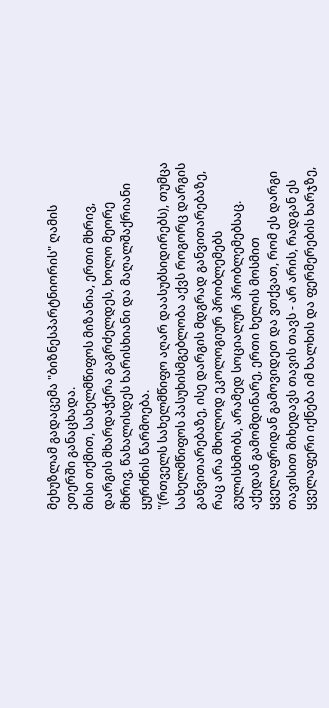მეხუზლამ გადაცემა "ბიზნესპარტნიორის" ღამის ეთერში განაცხადა.
მისი თქმით, სახელმწიფოს მიზანია, ერთი მხრივ, დარგის მხარდაჭერა გაგრძელდეს, ხოლო მეორე მხრივ, წახალისდეს ხარისხიანი და მაღალშაქრიანი ყურძნის წარმოება.
"(რთველს სახელმწიფო აღარ დაასუბსიდირებს), თუმცა სახელმწიფოს პასუხისმგებლობა აქვს როგორც დარგის განვითარებაზე, ისე დარგის მდგრად განვითარებაზე, რაც არა მხოლოდ ეკოლოგიურ პრობლემებს გულისხმობს, არამედ სოციალურ პრობლემებსაც. აქედან გამომდინარე, ერთი ხელის მოსმით ყველაფრიდან გამოვიდეთ და ვთქვათ, რომ ეს დარგი თავისით მიხედავს თავის თავს - არ არის, რადგან ეს ყველაფერი იქნება იმ ხალხის და ფერმერების ხარჯზე,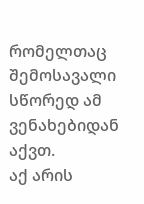რომელთაც შემოსავალი სწორედ ამ ვენახებიდან აქვთ.
აქ არის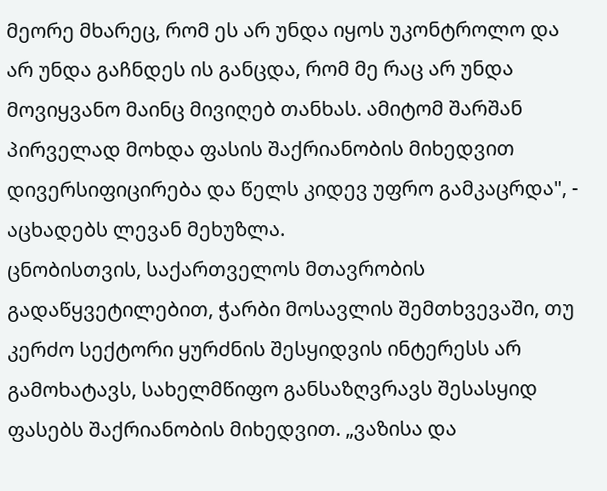მეორე მხარეც, რომ ეს არ უნდა იყოს უკონტროლო და არ უნდა გაჩნდეს ის განცდა, რომ მე რაც არ უნდა მოვიყვანო მაინც მივიღებ თანხას. ამიტომ შარშან პირველად მოხდა ფასის შაქრიანობის მიხედვით დივერსიფიცირება და წელს კიდევ უფრო გამკაცრდა", - აცხადებს ლევან მეხუზლა.
ცნობისთვის, საქართველოს მთავრობის გადაწყვეტილებით, ჭარბი მოსავლის შემთხვევაში, თუ კერძო სექტორი ყურძნის შესყიდვის ინტერესს არ გამოხატავს, სახელმწიფო განსაზღვრავს შესასყიდ ფასებს შაქრიანობის მიხედვით. „ვაზისა და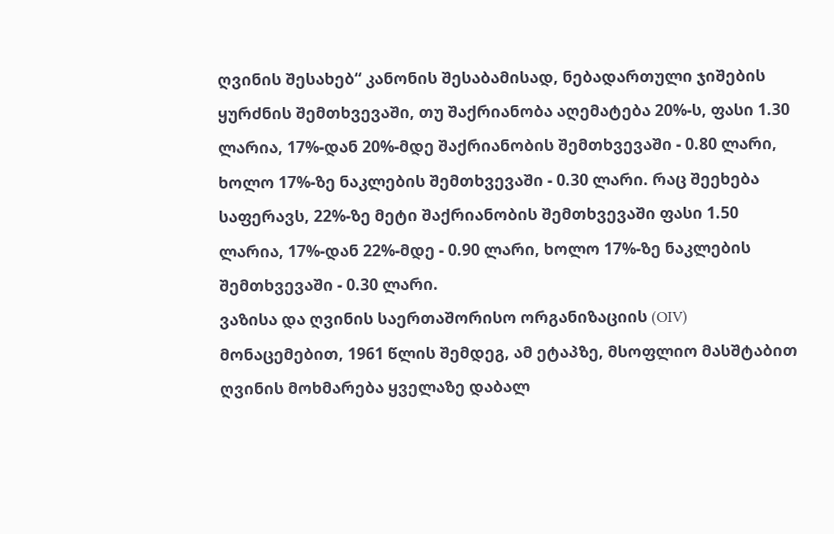ღვინის შესახებ“ კანონის შესაბამისად, ნებადართული ჯიშების ყურძნის შემთხვევაში, თუ შაქრიანობა აღემატება 20%-ს, ფასი 1.30 ლარია, 17%-დან 20%-მდე შაქრიანობის შემთხვევაში - 0.80 ლარი, ხოლო 17%-ზე ნაკლების შემთხვევაში - 0.30 ლარი. რაც შეეხება საფერავს, 22%-ზე მეტი შაქრიანობის შემთხვევაში ფასი 1.50 ლარია, 17%-დან 22%-მდე - 0.90 ლარი, ხოლო 17%-ზე ნაკლების შემთხვევაში - 0.30 ლარი.
ვაზისა და ღვინის საერთაშორისო ორგანიზაციის (OIV) მონაცემებით, 1961 წლის შემდეგ, ამ ეტაპზე, მსოფლიო მასშტაბით ღვინის მოხმარება ყველაზე დაბალ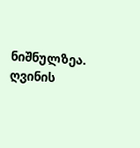ნიშნულზეა. ღვინის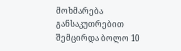მოხმარება განსაკუთრებით შემცირდა ბოლო 10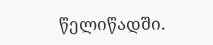წელიწადში.